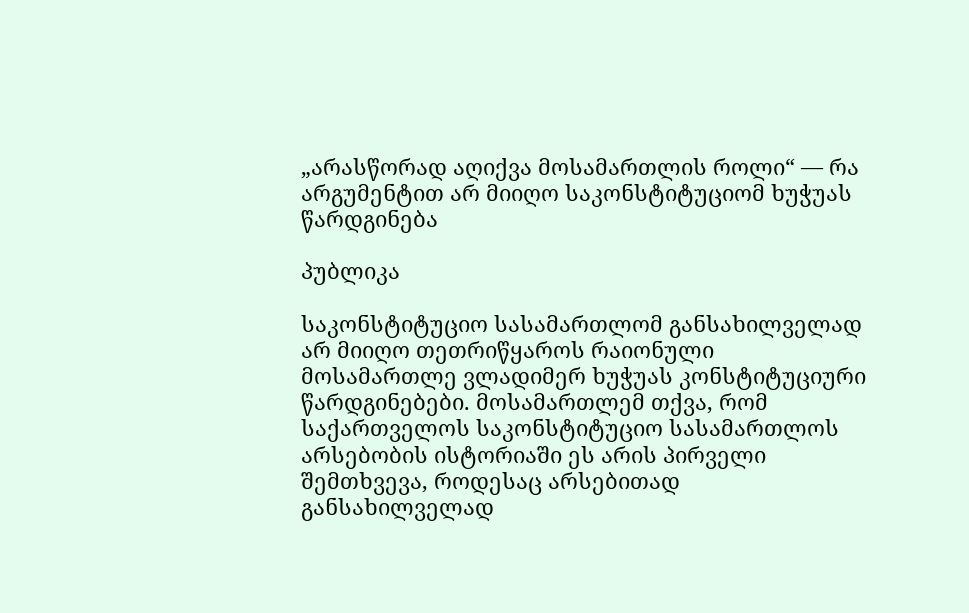„არასწორად აღიქვა მოსამართლის როლი“ — რა არგუმენტით არ მიიღო საკონსტიტუციომ ხუჭუას წარდგინება

პუბლიკა

საკონსტიტუციო სასამართლომ განსახილველად არ მიიღო თეთრიწყაროს რაიონული მოსამართლე ვლადიმერ ხუჭუას კონსტიტუციური წარდგინებები. მოსამართლემ თქვა, რომ საქართველოს საკონსტიტუციო სასამართლოს არსებობის ისტორიაში ეს არის პირველი შემთხვევა, როდესაც არსებითად განსახილველად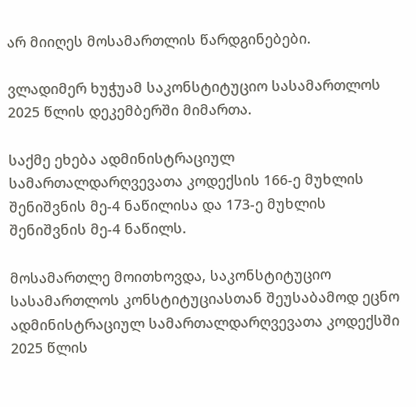არ მიიღეს მოსამართლის წარდგინებები.

ვლადიმერ ხუჭუამ საკონსტიტუციო სასამართლოს 2025 წლის დეკემბერში მიმართა.

საქმე ეხება ადმინისტრაციულ სამართალდარღვევათა კოდექსის 166-ე მუხლის შენიშვნის მე-4 ნაწილისა და 173-ე მუხლის შენიშვნის მე-4 ნაწილს.

მოსამართლე მოითხოვდა, საკონსტიტუციო სასამართლოს კონსტიტუციასთან შეუსაბამოდ ეცნო ადმინისტრაციულ სამართალდარღვევათა კოდექსში 2025 წლის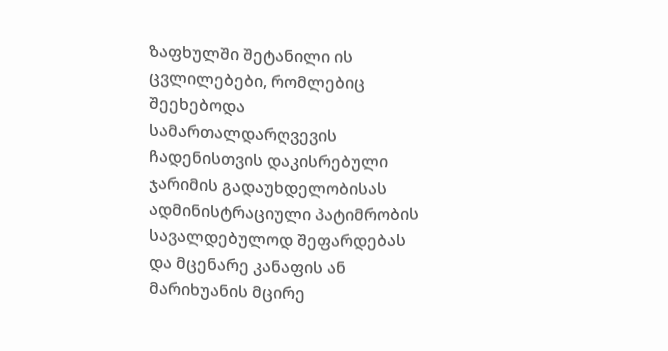ზაფხულში შეტანილი ის ცვლილებები, რომლებიც შეეხებოდა სამართალდარღვევის ჩადენისთვის დაკისრებული ჯარიმის გადაუხდელობისას ადმინისტრაციული პატიმრობის სავალდებულოდ შეფარდებას და მცენარე კანაფის ან მარიხუანის მცირე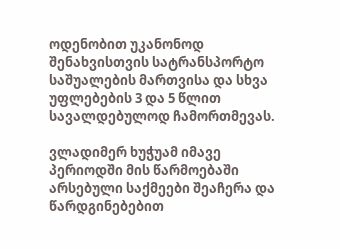ოდენობით უკანონოდ შენახვისთვის სატრანსპორტო საშუალების მართვისა და სხვა უფლებების 3 და 5 წლით სავალდებულოდ ჩამორთმევას.

ვლადიმერ ხუჭუამ იმავე პერიოდში მის წარმოებაში არსებული საქმეები შეაჩერა და  წარდგინებებით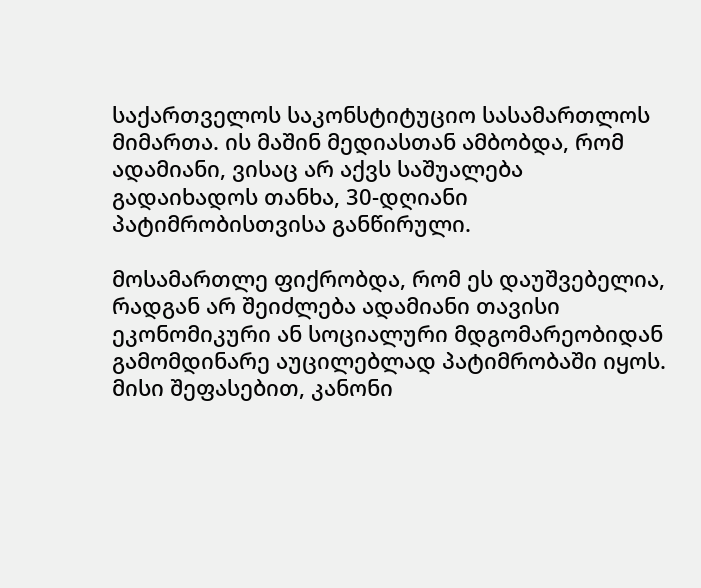საქართველოს საკონსტიტუციო სასამართლოს მიმართა. ის მაშინ მედიასთან ამბობდა, რომ ადამიანი, ვისაც არ აქვს საშუალება გადაიხადოს თანხა, 30-დღიანი პატიმრობისთვისა განწირული.

მოსამართლე ფიქრობდა, რომ ეს დაუშვებელია, რადგან არ შეიძლება ადამიანი თავისი ეკონომიკური ან სოციალური მდგომარეობიდან გამომდინარე აუცილებლად პატიმრობაში იყოს. მისი შეფასებით, კანონი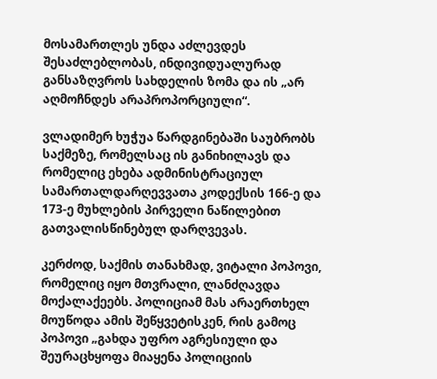მოსამართლეს უნდა აძლევდეს შესაძლებლობას, ინდივიდუალურად განსაზღვროს სახდელის ზომა და ის „არ აღმოჩნდეს არაპროპორციული“.

ვლადიმერ ხუჭუა წარდგინებაში საუბრობს საქმეზე, რომელსაც ის განიხილავს და რომელიც ეხება ადმინისტრაციულ სამართალდარღევვათა კოდექსის 166-ე და 173-ე მუხლების პირველი ნაწილებით გათვალისწინებულ დარღვევას.

კერძოდ, საქმის თანახმად, ვიტალი პოპოვი, რომელიც იყო მთვრალი, ლანძღავდა მოქალაქეებს. პოლიციამ მას არაერთხელ მოუწოდა ამის შეწყვეტისკენ, რის გამოც პოპოვი „გახდა უფრო აგრესიული და შეურაცხყოფა მიაყენა პოლიციის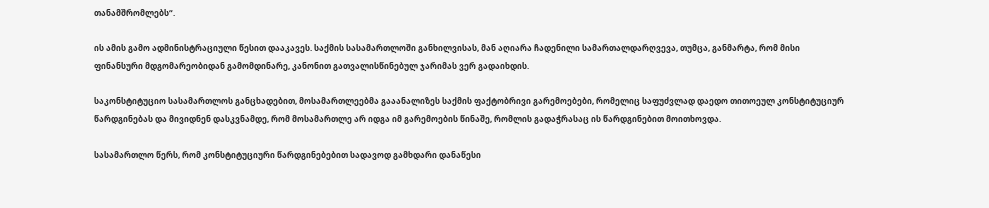თანამშრომლებს“.

ის ამის გამო ადმინისტრაციული წესით დააკავეს. საქმის სასამართლოში განხილვისას, მან აღიარა ჩადენილი სამართალდარღვევა, თუმცა, განმარტა, რომ მისი ფინანსური მდგომარეობიდან გამომდინარე, კანონით გათვალისწინებულ ჯარიმას ვერ გადაიხდის.

საკონსტიტუციო სასამართლოს განცხადებით, მოსამართლეებმა გააანალიზეს საქმის ფაქტობრივი გარემოებები, რომელიც საფუძვლად დაედო თითოეულ კონსტიტუციურ წარდგინებას და მივიდნენ დასკვნამდე, რომ მოსამართლე არ იდგა იმ გარემოების წინაშე, რომლის გადაჭრასაც ის წარდგინებით მოითხოვდა.

სასამართლო წერს, რომ კონსტიტუციური წარდგინებებით სადავოდ გამხდარი დანაწესი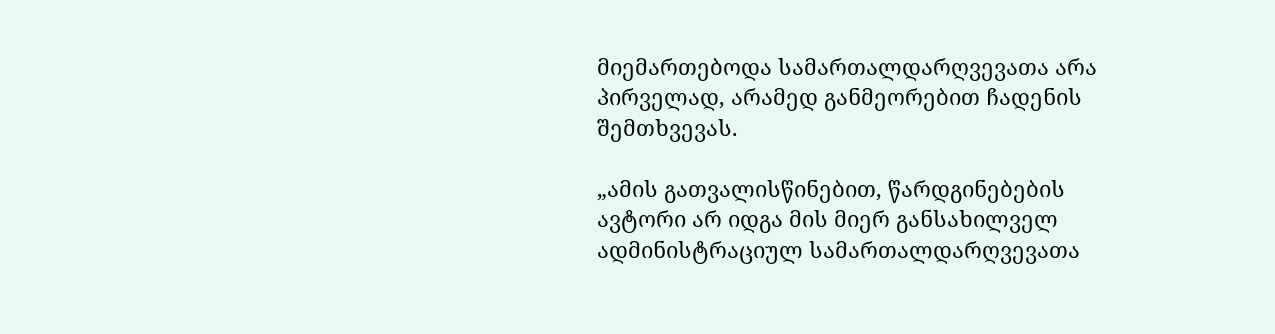მიემართებოდა სამართალდარღვევათა არა პირველად, არამედ განმეორებით ჩადენის შემთხვევას.

„ამის გათვალისწინებით, წარდგინებების ავტორი არ იდგა მის მიერ განსახილველ ადმინისტრაციულ სამართალდარღვევათა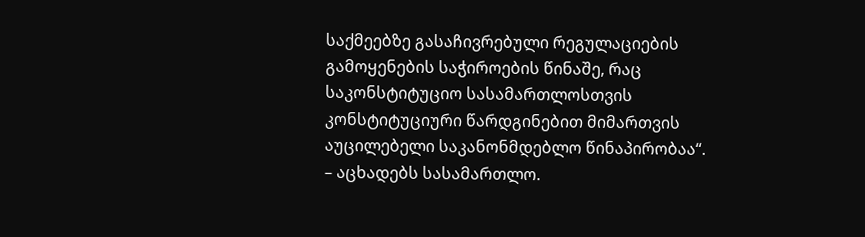საქმეებზე გასაჩივრებული რეგულაციების გამოყენების საჭიროების წინაშე, რაც საკონსტიტუციო სასამართლოსთვის კონსტიტუციური წარდგინებით მიმართვის აუცილებელი საკანონმდებლო წინაპირობაა“. – აცხადებს სასამართლო.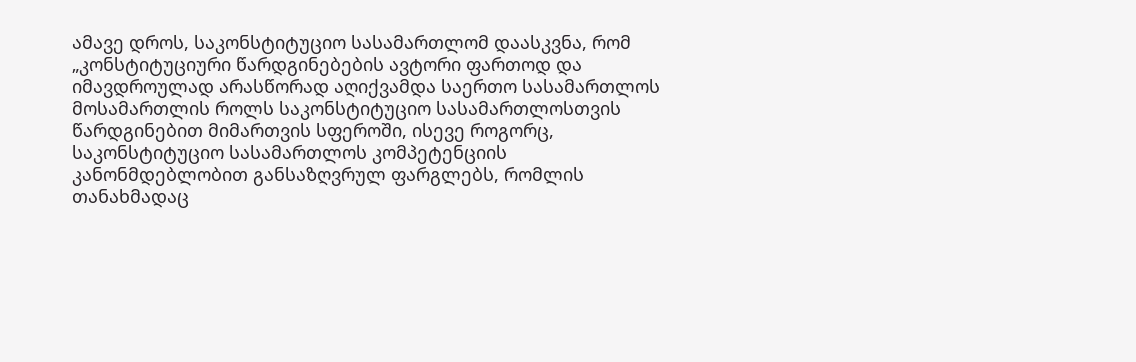ამავე დროს, საკონსტიტუციო სასამართლომ დაასკვნა, რომ „კონსტიტუციური წარდგინებების ავტორი ფართოდ და იმავდროულად არასწორად აღიქვამდა საერთო სასამართლოს მოსამართლის როლს საკონსტიტუციო სასამართლოსთვის წარდგინებით მიმართვის სფეროში, ისევე როგორც, საკონსტიტუციო სასამართლოს კომპეტენციის კანონმდებლობით განსაზღვრულ ფარგლებს, რომლის თანახმადაც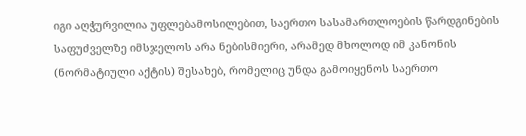იგი აღჭურვილია უფლებამოსილებით, საერთო სასამართლოების წარდგინების საფუძველზე იმსჯელოს არა ნებისმიერი, არამედ მხოლოდ იმ კანონის (ნორმატიული აქტის) შესახებ, რომელიც უნდა გამოიყენოს საერთო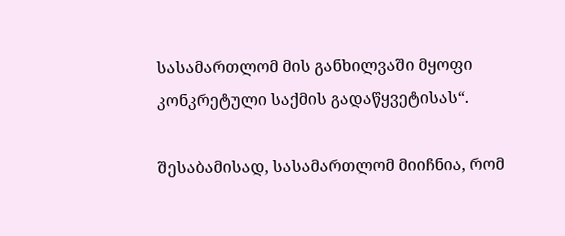სასამართლომ მის განხილვაში მყოფი კონკრეტული საქმის გადაწყვეტისას“.

შესაბამისად, სასამართლომ მიიჩნია, რომ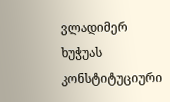ვლადიმერ ხუჭუას კონსტიტუციური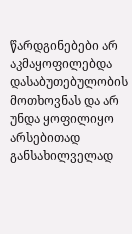წარდგინებები არ აკმაყოფილებდა დასაბუთებულობის მოთხოვნას და არ უნდა ყოფილიყო არსებითად განსახილველად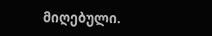მიღებული.